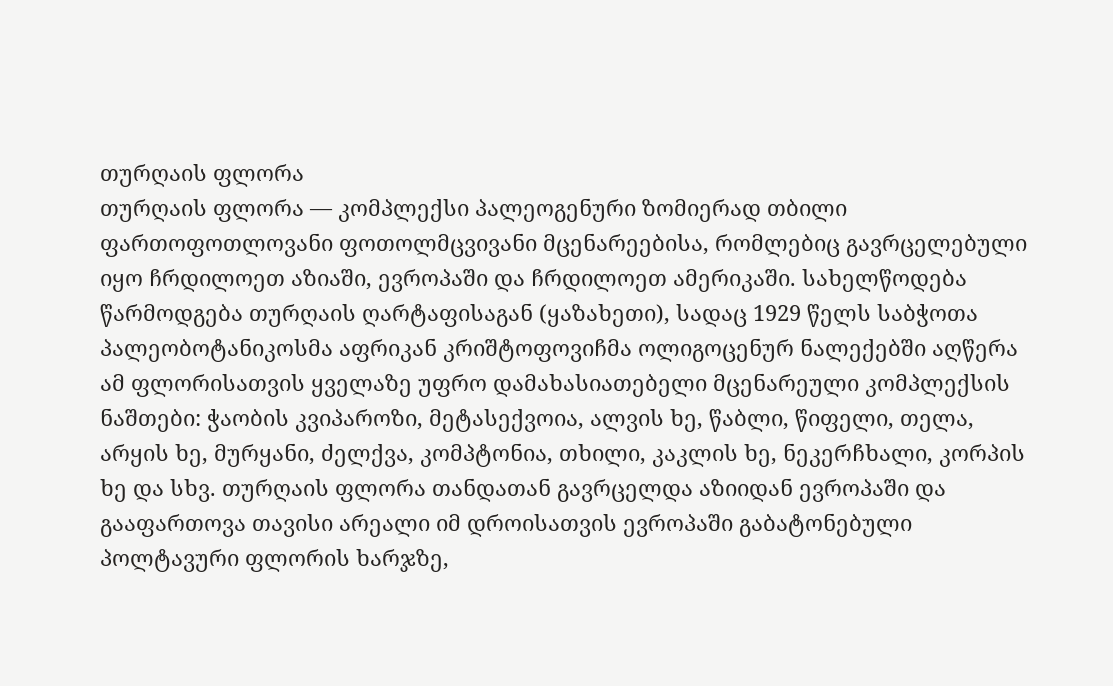თურღაის ფლორა
თურღაის ფლორა — კომპლექსი პალეოგენური ზომიერად თბილი ფართოფოთლოვანი ფოთოლმცვივანი მცენარეებისა, რომლებიც გავრცელებული იყო ჩრდილოეთ აზიაში, ევროპაში და ჩრდილოეთ ამერიკაში. სახელწოდება წარმოდგება თურღაის ღარტაფისაგან (ყაზახეთი), სადაც 1929 წელს საბჭოთა პალეობოტანიკოსმა აფრიკან კრიშტოფოვიჩმა ოლიგოცენურ ნალექებში აღწერა ამ ფლორისათვის ყველაზე უფრო დამახასიათებელი მცენარეული კომპლექსის ნაშთები: ჭაობის კვიპაროზი, მეტასექვოია, ალვის ხე, წაბლი, წიფელი, თელა, არყის ხე, მურყანი, ძელქვა, კომპტონია, თხილი, კაკლის ხე, ნეკერჩხალი, კორპის ხე და სხვ. თურღაის ფლორა თანდათან გავრცელდა აზიიდან ევროპაში და გააფართოვა თავისი არეალი იმ დროისათვის ევროპაში გაბატონებული პოლტავური ფლორის ხარჯზე,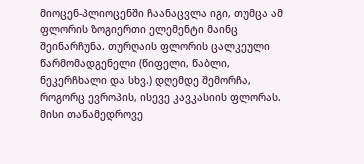მიოცენ-პლიოცენში ჩაანაცვლა იგი, თუმცა ამ ფლორის ზოგიერთი ელემენტი მაინც შეინარჩუნა. თურღაის ფლორის ცალკეული წარმომადგენელი (წიფელი, წაბლი, ნეკერჩხალი და სხვ.) დღემდე შემორჩა, როგორც ევროპის, ისევე კავკასიის ფლორას. მისი თანამედროვე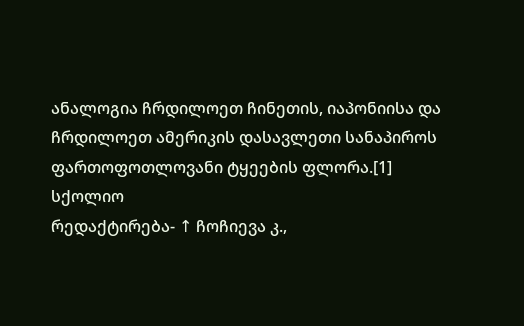ანალოგია ჩრდილოეთ ჩინეთის, იაპონიისა და ჩრდილოეთ ამერიკის დასავლეთი სანაპიროს ფართოფოთლოვანი ტყეების ფლორა.[1]
სქოლიო
რედაქტირება- ↑ ჩოჩიევა კ.,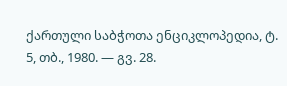ქართული საბჭოთა ენციკლოპედია, ტ. 5, თბ., 1980. — გვ. 28.